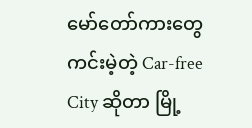မော်တော်ကားတွေကင်းမဲ့တဲ့ Car-free City ဆိုတာ မြို့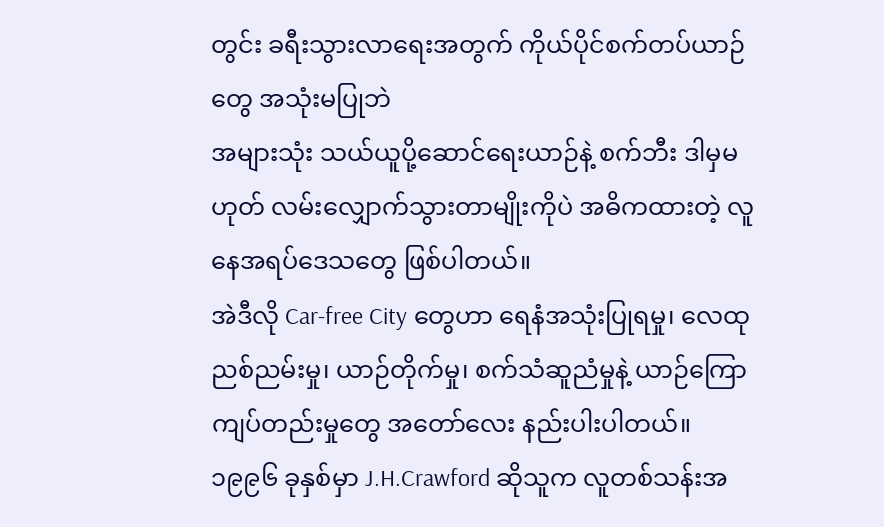တွင်း ခရီးသွားလာရေးအတွက် ကိုယ်ပိုင်စက်တပ်ယာဉ်တွေ အသုံးမပြုဘဲ
အများသုံး သယ်ယူပို့ဆောင်ရေးယာဉ်နဲ့ စက်ဘီး ဒါမှမဟုတ် လမ်းလျှောက်သွားတာမျိုးကိုပဲ အဓိကထားတဲ့ လူနေအရပ်ဒေသတွေ ဖြစ်ပါတယ်။
အဲဒီလို Car-free City တွေဟာ ရေနံအသုံးပြုရမှု၊ လေထုညစ်ညမ်းမှု၊ ယာဉ်တိုက်မှု၊ စက်သံဆူညံမှုနဲ့ ယာဉ်ကြောကျပ်တည်းမှုတွေ အတော်လေး နည်းပါးပါတယ်။
၁၉၉၆ ခုနှစ်မှာ J.H.Crawford ဆိုသူက လူတစ်သန်းအ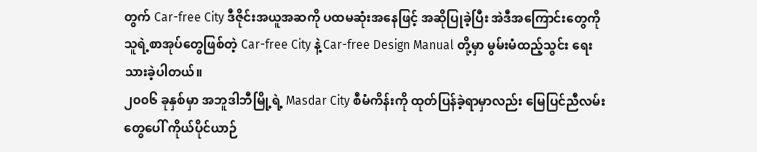တွက် Car-free City ဒီဇိုင်းအယူအဆကို ပထမဆုံးအနေဖြင့် အဆိုပြုခဲ့ပြီး အဲဒီအကြောင်းတွေကို သူရဲ့စာအုပ်တွေဖြစ်တဲ့ Car-free City နဲ့ Car-free Design Manual တို့မှာ မွမ်းမံထည့်သွင်း ရေးသားခဲ့ပါတယ်။
၂၀၀၆ ခုနှစ်မှာ အဘူဒါဘီမြို့ရဲ့ Masdar City စီမံကိန်းကို ထုတ်ပြန်ခဲ့ရာမှာလည်း မြေပြင်ညီလမ်းတွေပေါ် ကိုယ်ပိုင်ယာဉ်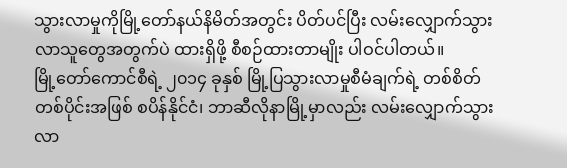သွားလာမှုကိုမြို့တော်နယ်နိမိတ်အတွင်း ပိတ်ပင်ပြီး လမ်းလျှောက်သွားလာသူတွေအတွက်ပဲ ထားရှိဖို့ စီစဉ်ထားတာမျိုး ပါဝင်ပါတယ်။
မြို့တော်ကောင်စီရဲ့ ၂၀၁၄ ခုနှစ် မြို့ပြသွားလာမှုစီမံချက်ရဲ့ တစ်စိတ်တစ်ပိုင်းအဖြစ် စပိန်နိုင်ငံ၊ ဘာဆီလိုနာမြို့မှာလည်း လမ်းလျှောက်သွားလာ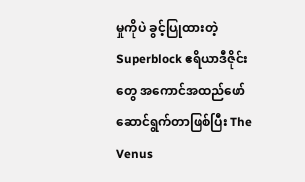မှုကိုပဲ ခွင့်ပြုထားတဲ့ Superblock ဧရိယာဒီဇိုင်းတွေ အကောင်အထည်ဖော်ဆောင်ရွက်တာဖြစ်ပြီး The Venus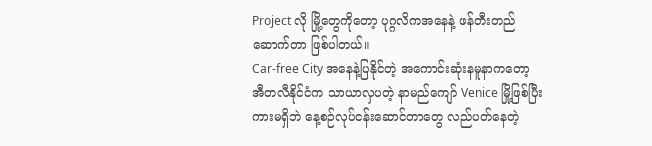Project လို မြို့တွေကိုတော့ ပုဂ္ဂလိကအနေနဲ့ ဖန်တီးတည်ဆောက်တာ ဖြစ်ပါတယ်။
Car-free City အနေနဲ့ပြနိုင်တဲ့ အကောင်းဆုံးနမူနာကတော့ အီတလီနိုင်ငံက သာယာလှပတဲ့ နာမည်ကျော် Venice မြို့ဖြစ်ပြီး ကားမရှိဘဲ နေ့စဉ်လုပ်ငန်းဆောင်တာတွေ လည်ပတ်နေတဲ့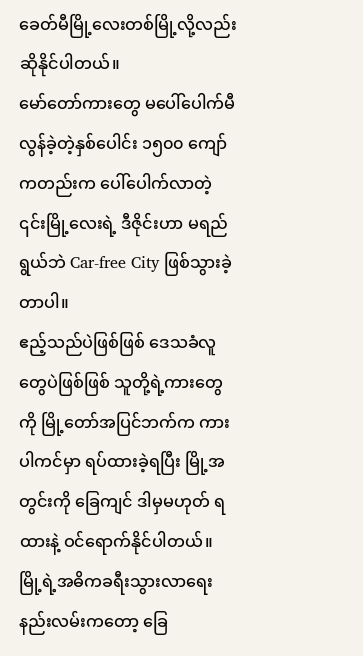ခေတ်မီမြို့လေးတစ်မြို့လို့လည်း ဆိုနိုင်ပါတယ်။
မော်တော်ကားတွေ မပေါ်ပေါက်မီ လွန်ခဲ့တဲ့နှစ်ပေါင်း ၁၅၀၀ ကျော်ကတည်းက ပေါ်ပေါက်လာတဲ့ ၎င်းမြို့လေးရဲ့ ဒီဇိုင်းဟာ မရည်ရွယ်ဘဲ Car-free City ဖြစ်သွားခဲ့တာပါ။
ဧည့်သည်ပဲဖြစ်ဖြစ် ဒေသခံလူတွေပဲဖြစ်ဖြစ် သူတို့ရဲ့ကားတွေကို မြို့တော်အပြင်ဘက်က ကားပါကင်မှာ ရပ်ထားခဲ့ရပြီး မြို့အတွင်းကို ခြေကျင် ဒါမှမဟုတ် ရထားနဲ့ ဝင်ရောက်နိုင်ပါတယ်။
မြို့ရဲ့အဓိကခရီးသွားလာရေးနည်းလမ်းကတော့ ခြေ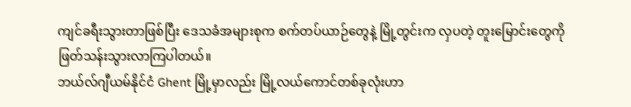ကျင်ခရီးသွားတာဖြစ်ပြီး ဒေသခံအများစုက စက်တပ်ယာဉ်တွေနဲ့ မြို့တွင်းက လှပတဲ့ တူးမြောင်းတွေကို ဖြတ်သန်းသွားလာကြပါတယ်။
ဘယ်လ်ဂျီယမ်နိုင်ငံ Ghent မြို့မှာလည်း မြို့လယ်ကောင်တစ်ခုလုံးဟာ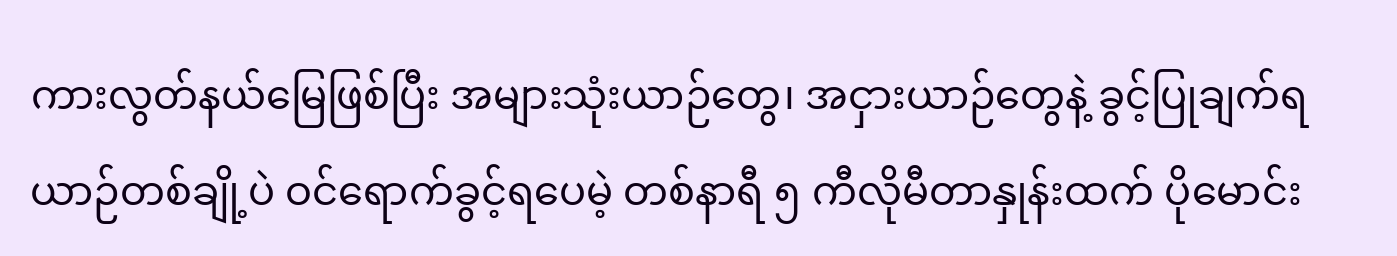ကားလွတ်နယ်မြေဖြစ်ပြီး အများသုံးယာဉ်တွေ၊ အငှားယာဉ်တွေနဲ့ ခွင့်ပြုချက်ရယာဉ်တစ်ချို့ပဲ ဝင်ရောက်ခွင့်ရပေမဲ့ တစ်နာရီ ၅ ကီလိုမီတာနှုန်းထက် ပိုမောင်း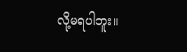လို့မရပါဘူး။